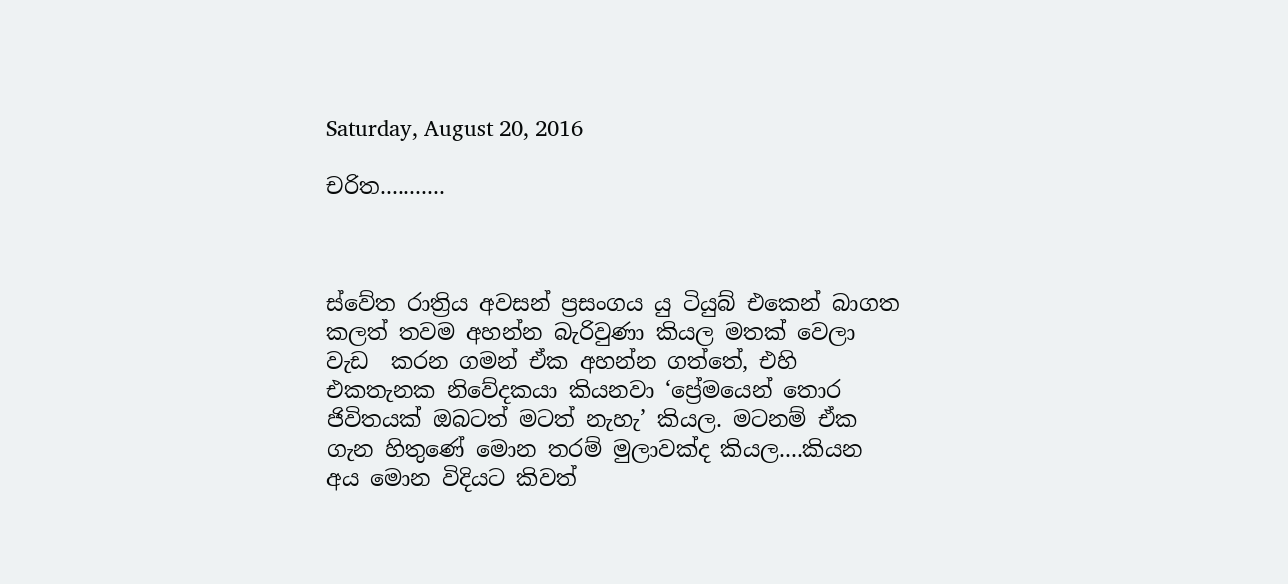Saturday, August 20, 2016

චරිත...........



ස්වේත රාත්‍රිය අවසන් ප්‍රසංගය යු ටියුබ් එකෙන් බාගත කලත් තවම අහන්න බැරිවුණා කියල මතක් වෙලා වැඩ  කරන ගමන් ඒක අහන්න ගත්තේ, එහි එකතැනක නිවේදකයා කියනවා ‘ප්‍රේමයෙන් තොර ජිවිතයක් ඔබටත් මටත් නැහැ’ කියල. මටනම් ඒක ගැන හිතුණේ මොන තරම් මුලාවක්ද කියල....කියන අය මොන විදියට කිවත්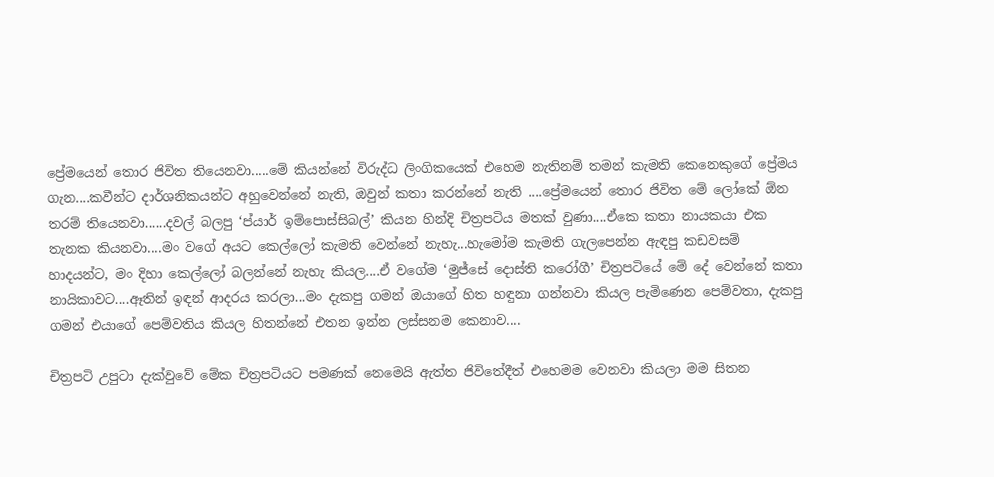ප්‍රේමයෙන් තොර ජිවිත තියෙනවා.....මේ කියන්නේ විරුද්ධ ලිංගිකයෙක් එහෙම නැතිනම් තමන් කැමති කෙනෙකුගේ ප්‍රේමය ගැන....කවීන්ට දාර්ශනිකයන්ට අහුවෙන්නේ නැති, ඔවුන් කතා කරන්නේ නැති ....ප්‍රේමයෙන් තොර ජිවිත මේ ලෝකේ ඕන තරම් තියෙනවා......දවල් බලපු ‘ප්යාර් ඉම්පොස්සිබල්’ කියන හින්දි චිත්‍රපටිය මතක් වුණා....ඒකෙ කතා නායකයා එක තැනක කියනවා....මං වගේ අයට කෙල්ලෝ කැමති වෙන්නේ නැහැ...හැමෝම කැමති ගැලපෙන්න ඇඳපු කඩවසම් හාදයන්ට, මං දිහා කෙල්ලෝ බලන්නේ නැහැ කියල....ඒ වගේම ‘මුජ්සේ දොස්ති කරෝගී’ චිත්‍රපටියේ මේ දේ වෙන්නේ කතා නායිකාවට....ඈතින් ඉඳන් ආදරය කරලා...මං දැකපු ගමන් ඔයාගේ හිත හඳුනා ගන්නවා කියල පැමිණෙන පෙම්වතා, දැකපු ගමන් එයාගේ පෙම්වතිය කියල හිතන්නේ එතන ඉන්න ලස්සනම කෙනාව....

චිත්‍රපටි උපුටා දැක්වුවේ මේක චිත්‍රපටියට පමණක් නෙමෙයි ඇත්ත ජිවිතේදීත් එහෙමම වෙනවා කියලා මම සිතන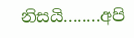නිසයි........අපි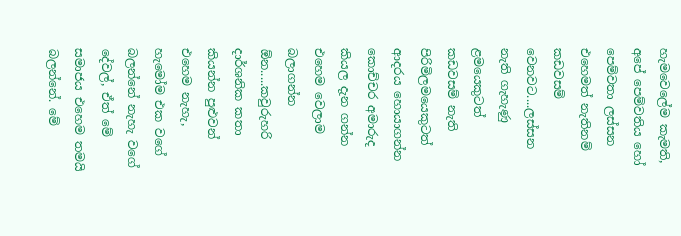හැමවෙලේම කැමති, අපේ පෙම්වතිය හෝ පෙම්වතා ලස්සන එහෙමත් නැතිනම් කඩවසම් වෙනවට....ලස්සන නැති ගැහැණු ළමයෙකුටත් කඩවසම් නැති පිරිමිලමයෙකුටත් ආදරය හොයාගන්න කොච්චර අමාරුද කියල දැන ගන්න එහෙම වෙලාම බලාගන්න ඕන.....කවුරුහරි දාර්ශනික කතා කියන්න පුළුවන් එහෙම නැහැ, හැමෝම එක වගේ බලන්නේ නැහැ වගේ දේවල්, ඒත් මේ සමාජය එහෙම තමයි බලන්නේ. මේ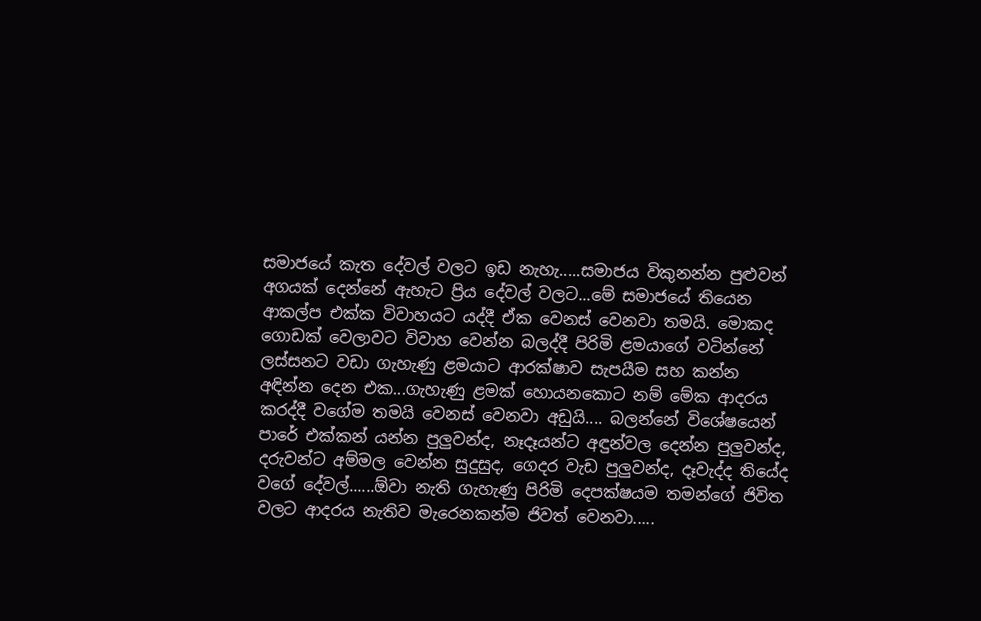සමාජයේ කැත දේවල් වලට ඉඩ නැහැ.....සමාජය විකුනන්න පුළුවන් අගයක් දෙන්නේ ඇහැට ප්‍රිය දේවල් වලට...මේ සමාජයේ තියෙන ආකල්ප එක්ක විවාහයට යද්දී ඒක වෙනස් වෙනවා තමයි. මොකද ගොඩක් වෙලාවට විවාහ වෙන්න බලද්දී පිරිමි ළමයාගේ වටින්නේ ලස්සනට වඩා ගැහැණු ළමයාට ආරක්ෂාව සැපයීම සහ කන්න අඳින්න දෙන එක...ගැහැණු ළමක් හොයනකොට නම් මේක ආදරය කරද්දී වගේම තමයි වෙනස් වෙනවා අඩුයි.... බලන්නේ විශේෂයෙන් පාරේ එක්කන් යන්න පුලුවන්ද, නෑදෑයන්ට අඳුන්වල දෙන්න පුලුවන්ද, දරුවන්ට අම්මල වෙන්න සුදුසුද, ගෙදර වැඩ පුලුවන්ද, දෑවැද්ද තියේද වගේ දේවල්......ඕවා නැති ගැහැණු පිරිමි දෙපක්ෂයම තමන්ගේ ජිවිත වලට ආදරය නැතිව මැරෙනකන්ම ජිවත් වෙනවා.....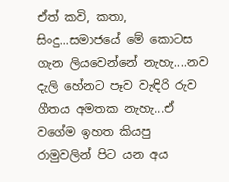ඒත් කවි, කතා, සිංදු...සමාජයේ මේ කොටස ගැන ලියවෙන්නේ නැහැ....නව දැලි හේනට පෑව වැඳිරි රුව ගීතය අමතක නැහැ...ඒ වගේම ඉහත කියපු රාමුවලින් පිට යන අය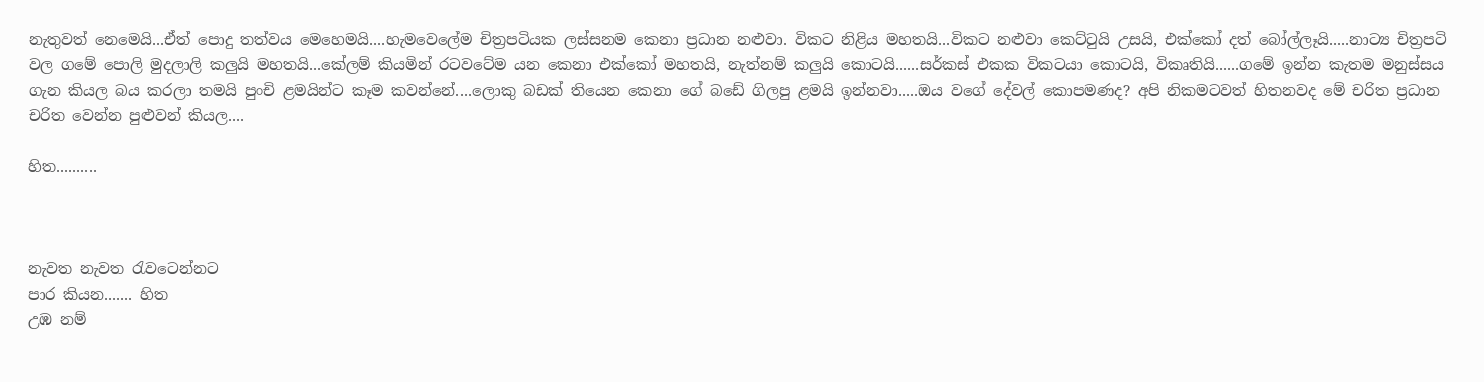නැතුවත් නෙමෙයි...ඒත් පොදු තත්වය මෙහෙමයි....හැමවෙලේම චිත්‍රපටියක ලස්සනම කෙනා ප්‍රධාන නළුවා. විකට නිළිය මහතයි...විකට නළුවා කෙට්ටුයි උසයි, එක්කෝ දත් බෝල්ලෑයි.....නාට්‍ය චිත්‍රපටි වල ගමේ පොලි මුදලාලි කලුයි මහතයි...කේලම් කියමින් රටවටේම යන කෙනා එක්කෝ මහතයි, නැත්නම් කලුයි කොටයි......සර්කස් එකක විකටයා කොටයි, විකෘතියි......ගමේ ඉන්න කැතම මනුස්සය ගැන කියල බය කරලා තමයි පුංචි ළමයින්ට කෑම කවන්නේ....ලොකු බඩක් තියෙන කෙනා ගේ බඩේ ගිලපු ළමයි ඉන්නවා.....ඔය වගේ දේවල් කොපමණද? අපි නිකමටවත් හිතනවද මේ චරිත ප්‍රධාන චරිත වෙන්න පුළුවන් කියල....

හිත..........



නැවත නැවත රැවටෙන්නට
පාර කියන....... හිත
උඹ නම්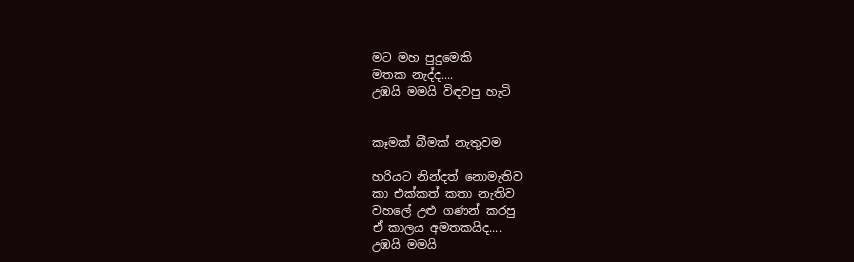මට මහ පුදුමෙකි
මතක නැද්ද....
උඹයි මමයි විඳවපු හැටි


කෑමක් බීමක් නැතුවම

හරියට නින්දත් නොමැතිව
කා එක්කත් කතා නැතිව
වහලේ උළු ගණන් කරපු
ඒ කාලය අමතකයිද....
උඹයි මමයි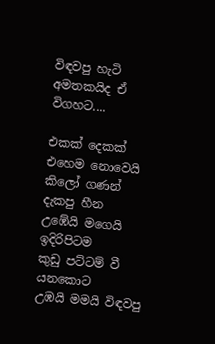විඳවපු හැටි
අමතකයිද ඒ විගහට....

එකක් දෙකක් එහෙම නොවෙයි
කිලෝ ගණන් දැකපු හීන
උඹේයි මගෙයි ඉදිරිපිටම
කුඩු පට්ටම් වී යනකොට
උඹයි මමයි විඳවපු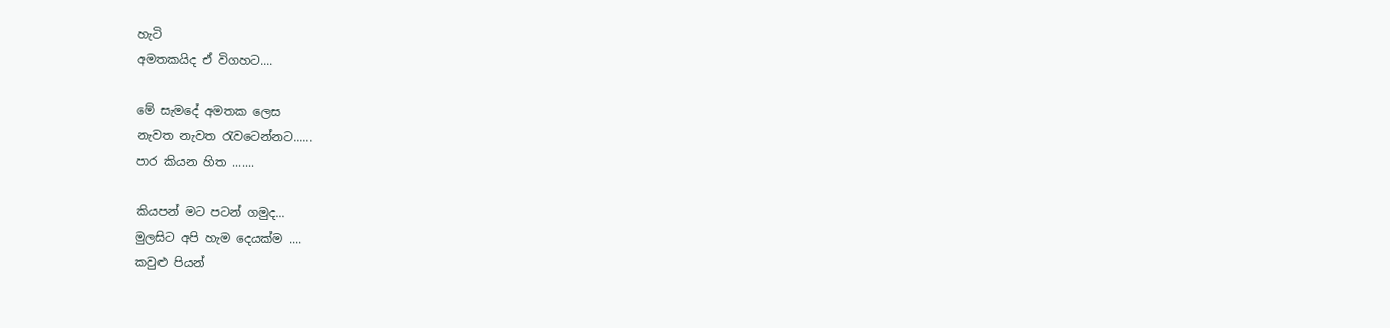හැටි
අමතකයිද ඒ විගහට....

මේ සැමදේ අමතක ලෙස
නැවත නැවත රැවටෙන්නට......
පාර කියන හිත .......

කියපන් මට පටන් ගමුද...
මුලසිට අපි හැම දෙයක්ම ....
කවුළු පියන්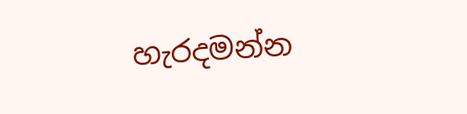හැරදමන්න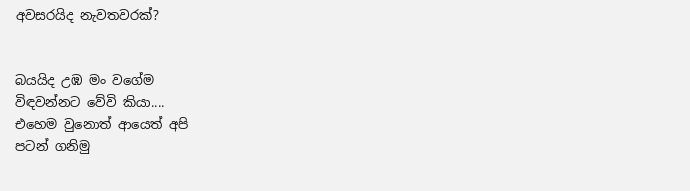අවසරයිද නැවතවරක්?


බයයිද උඹ මං වගේම
විඳවන්නට වේවි කියා....
එහෙම වුනොත් ආයෙත් අපි
පටන් ගනිමු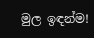මුල ඉඳන්ම!